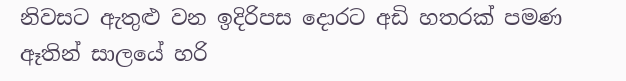නිවසට ඇතුළු වන ඉදිරිපස දොරට අඩි හතරක් පමණ ඈතින් සාලයේ හරි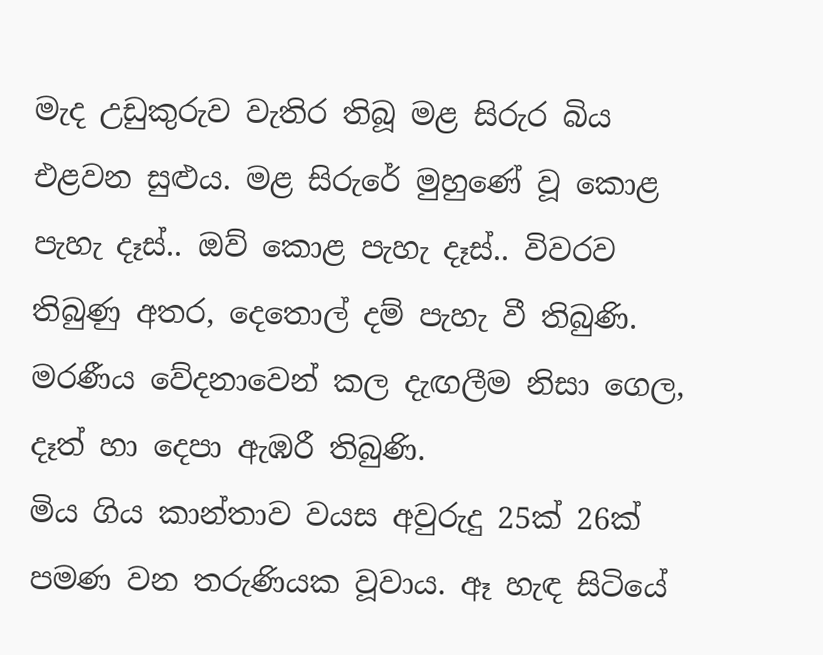මැද උඩුකුරුව වැතිර තිබූ මළ සිරුර බිය එළවන සුළුය. මළ සිරුරේ මුහුණේ වූ කොළ පැහැ දෑස්.. ඔව් කොළ පැහැ දෑස්.. විවරව තිබුණු අතර, දෙතොල් දම් පැහැ වී තිබුණි. මරණීය වේදනාවෙන් කල දැඟලීම නිසා ගෙල, දෑත් හා දෙපා ඇඹරී තිබුණි.
මිය ගිය කාන්තාව වයස අවුරුදු 25ක් 26ක් පමණ වන තරුණියක වූවාය. ඈ හැඳ සිටියේ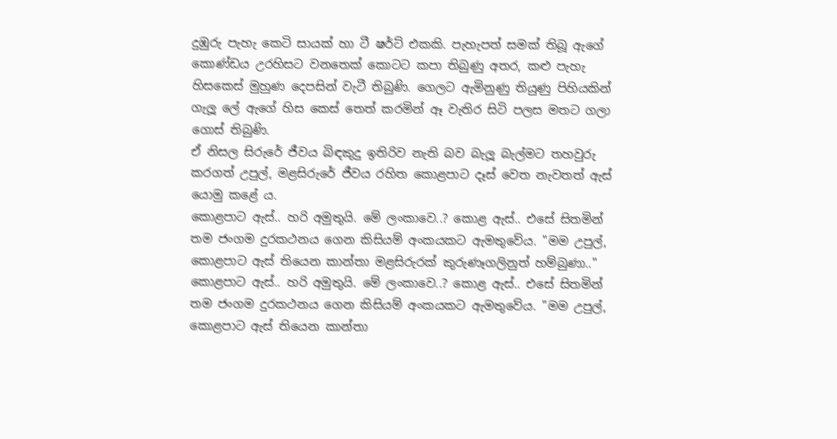දුඹුරු පැහැ කෙටි සායක් හා ටී ෂර්ට් එකකි. පැහැපත් සමක් තිබූ ඇගේ කොණ්ඩය උරහිසට වනතෙක් කොටට කපා තිබුණු අතර, කළු පැහැ හිසකෙස් මුහුණ දෙපසින් වැටී තිබුණි. ගෙලට ඇමිනුණු තියුණු පිහියකින් ගැලූ ලේ ඇගේ හිස කෙස් තෙත් කරමින් ඈ වැතිර සිටි පලස මතට ගලා ගොස් තිබුණි.
ඒ නිසල සිරුරේ ජීවය බිඳකුදු ඉතිරිව නැති බව බැලූ බැල්මට තහවුරු කරගත් උපුල්, මළසිරුරේ ජීවය රහිත කොළපාට දෑස් වෙත නැවතත් ඇස් යොමු කළේ ය.
කොළපාට ඇස්.. හරි අමුතුයි. මේ ලංකාවෙ..? කොළ ඇස්.. එසේ සිතමින් තම ජංගම දුරකථනය ගෙන කිසියම් අංකයකට ඇමතුවේය. "මම උපුල්, කොළපාට ඇස් තියෙන කාන්තා මළසිරුරක් කුරුණෑගලිනුත් හම්බුණා.."
කොළපාට ඇස්.. හරි අමුතුයි. මේ ලංකාවෙ..? කොළ ඇස්.. එසේ සිතමින් තම ජංගම දුරකථනය ගෙන කිසියම් අංකයකට ඇමතුවේය. "මම උපුල්, කොළපාට ඇස් තියෙන කාන්තා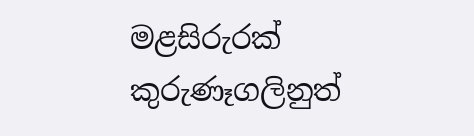මළසිරුරක් කුරුණෑගලිනුත්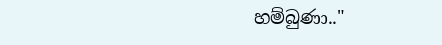හම්බුණා.."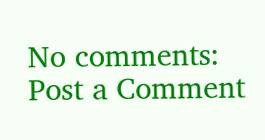No comments:
Post a Comment